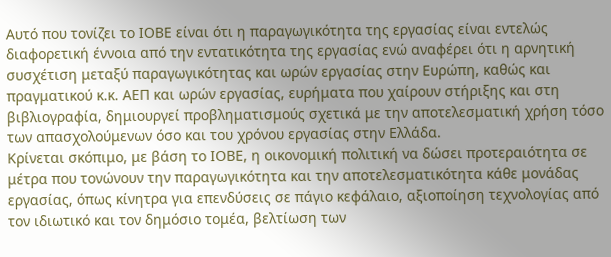Αυτό που τονίζει το ΙΟΒΕ είναι ότι η παραγωγικότητα της εργασίας είναι εντελώς διαφορετική έννοια από την εντατικότητα της εργασίας ενώ αναφέρει ότι η αρνητική συσχέτιση μεταξύ παραγωγικότητας και ωρών εργασίας στην Ευρώπη, καθώς και πραγματικού κ.κ. ΑΕΠ και ωρών εργασίας, ευρήματα που χαίρουν στήριξης και στη βιβλιογραφία, δημιουργεί προβληματισμούς σχετικά με την αποτελεσματική χρήση τόσο των απασχολούμενων όσο και του χρόνου εργασίας στην Ελλάδα.
Κρίνεται σκόπιμο, με βάση το ΙΟΒΕ, η οικονομική πολιτική να δώσει προτεραιότητα σε μέτρα που τονώνουν την παραγωγικότητα και την αποτελεσματικότητα κάθε μονάδας εργασίας, όπως κίνητρα για επενδύσεις σε πάγιο κεφάλαιο, αξιοποίηση τεχνολογίας από τον ιδιωτικό και τον δημόσιο τομέα, βελτίωση των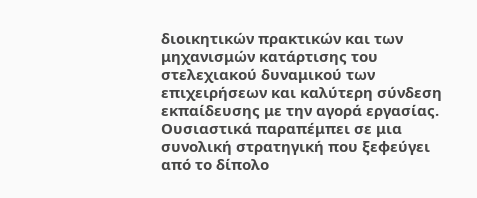διοικητικών πρακτικών και των μηχανισμών κατάρτισης του στελεχιακού δυναμικού των επιχειρήσεων και καλύτερη σύνδεση εκπαίδευσης με την αγορά εργασίας. Ουσιαστικά παραπέμπει σε μια συνολική στρατηγική που ξεφεύγει από το δίπολο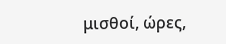μισθοί, ώρες,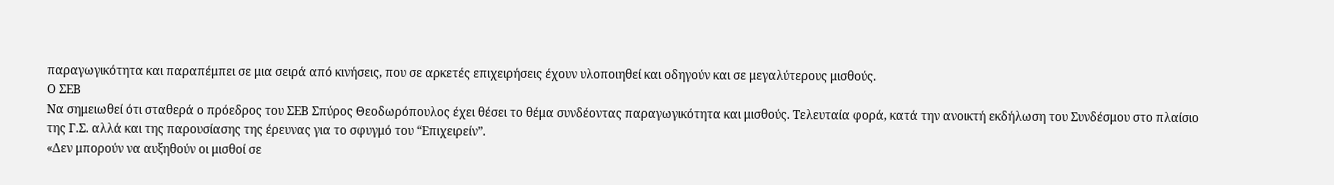παραγωγικότητα και παραπέμπει σε μια σειρά από κινήσεις, που σε αρκετές επιχειρήσεις έχουν υλοποιηθεί και οδηγούν και σε μεγαλύτερους μισθούς.
Ο ΣΕΒ
Να σημειωθεί ότι σταθερά ο πρόεδρος του ΣΕΒ Σπύρος Θεοδωρόπουλος έχει θέσει το θέμα συνδέοντας παραγωγικότητα και μισθούς. Τελευταία φορά, κατά την ανοικτή εκδήλωση του Συνδέσμου στο πλαίσιο της Γ.Σ. αλλά και της παρουσίασης της έρευνας για το σφυγμό του “Επιχειρείν”.
«Δεν μπορούν να αυξηθούν οι μισθοί σε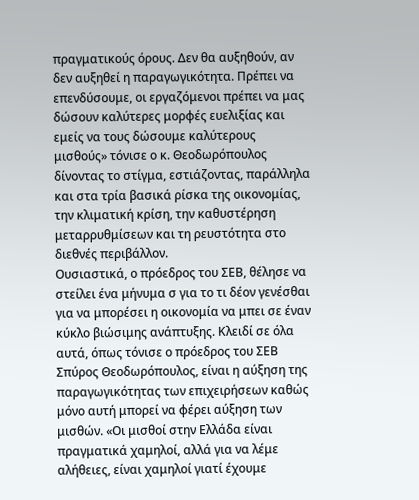πραγματικούς όρους. Δεν θα αυξηθούν, αν δεν αυξηθεί η παραγωγικότητα. Πρέπει να επενδύσουμε, οι εργαζόμενοι πρέπει να μας δώσουν καλύτερες μορφές ευελιξίας και εμείς να τους δώσουμε καλύτερους μισθούς» τόνισε ο κ. Θεοδωρόπουλος δίνοντας το στίγμα, εστιάζοντας, παράλληλα και στα τρία βασικά ρίσκα της οικονομίας, την κλιματική κρίση, την καθυστέρηση μεταρρυθμίσεων και τη ρευστότητα στο διεθνές περιβάλλον.
Ουσιαστικά, ο πρόεδρος του ΣΕΒ, θέλησε να στείλει ένα μήνυμα σ για το τι δέον γενέσθαι για να μπορέσει η οικονομία να μπει σε έναν κύκλο βιώσιμης ανάπτυξης. Κλειδί σε όλα αυτά, όπως τόνισε ο πρόεδρος του ΣΕΒ Σπύρος Θεοδωρόπουλος, είναι η αύξηση της παραγωγικότητας των επιχειρήσεων καθώς μόνο αυτή μπορεί να φέρει αύξηση των μισθών. «Οι μισθοί στην Ελλάδα είναι πραγματικά χαμηλοί, αλλά για να λέμε αλήθειες, είναι χαμηλοί γιατί έχουμε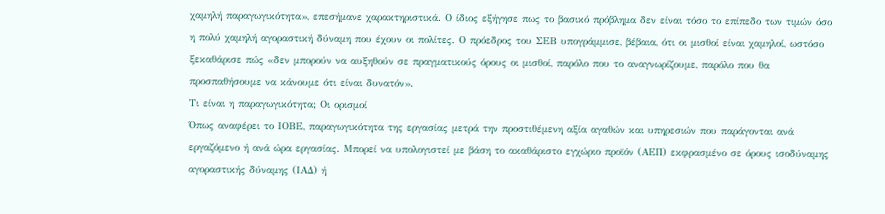χαμηλή παραγωγικότητα», επεσήμανε χαρακτηριστικά. Ο ίδιος εξήγησε πως το βασικό πρόβλημα δεν είναι τόσο το επίπεδο των τιμών όσο η πολύ χαμηλή αγοραστική δύναμη που έχουν οι πολίτες. Ο πρόεδρος του ΣΕΒ υπογράμμισε, βέβαια, ότι οι μισθοί είναι χαμηλοί, ωστόσο ξεκαθάρισε πώς «δεν μπορούν να αυξηθούν σε πραγματικούς όρους οι μισθοί, παρόλο που το αναγνωρίζουμε, παρόλο που θα προσπαθήσουμε να κάνουμε ότι είναι δυνατόν».
Τι είναι η παραγωγικότητα; Οι ορισμοί
Όπως αναφέρει το ΙΟΒΕ, παραγωγικότητα της εργασίας μετρά την προστιθέμενη αξία αγαθών και υπηρεσιών που παράγονται ανά εργαζόμενο ή ανά ώρα εργασίας. Μπορεί να υπολογιστεί με βάση το ακαθάριστο εγχώριο προϊόν (ΑΕΠ) εκφρασμένο σε όρους ισοδύναμης αγοραστικής δύναμης (ΙΑΔ) ή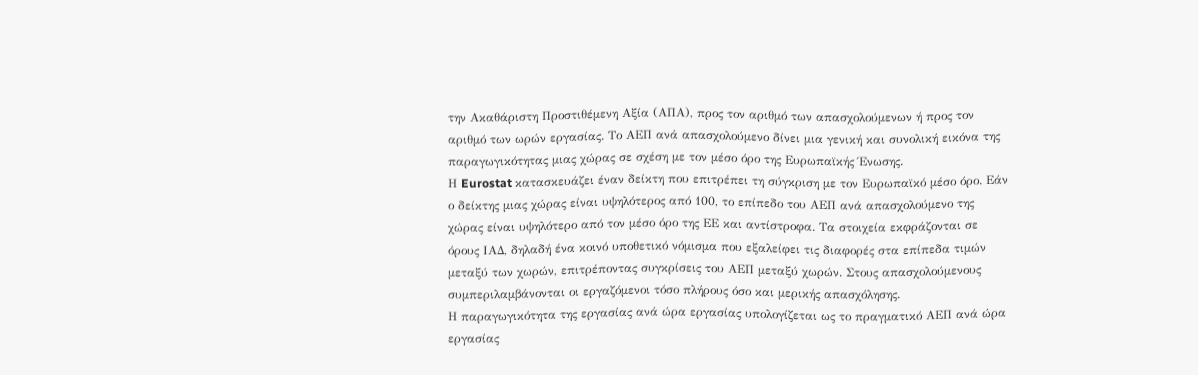την Ακαθάριστη Προστιθέμενη Αξία (ΑΠΑ), προς τον αριθμό των απασχολούμενων ή προς τον αριθμό των ωρών εργασίας. Το ΑΕΠ ανά απασχολούμενο δίνει μια γενική και συνολική εικόνα της παραγωγικότητας μιας χώρας σε σχέση με τον μέσο όρο της Ευρωπαϊκής Ένωσης.
Η Eurostat κατασκευάζει έναν δείκτη που επιτρέπει τη σύγκριση με τον Ευρωπαϊκό μέσο όρο. Εάν ο δείκτης μιας χώρας είναι υψηλότερος από 100, το επίπεδο του ΑΕΠ ανά απασχολούμενο της χώρας είναι υψηλότερο από τον μέσο όρο της ΕΕ και αντίστροφα. Τα στοιχεία εκφράζονται σε όρους ΙΑΔ, δηλαδή ένα κοινό υποθετικό νόμισμα που εξαλείφει τις διαφορές στα επίπεδα τιμών μεταξύ των χωρών, επιτρέποντας συγκρίσεις του ΑΕΠ μεταξύ χωρών. Στους απασχολούμενους συμπεριλαμβάνονται οι εργαζόμενοι τόσο πλήρους όσο και μερικής απασχόλησης.
Η παραγωγικότητα της εργασίας ανά ώρα εργασίας υπολογίζεται ως το πραγματικό ΑΕΠ ανά ώρα εργασίας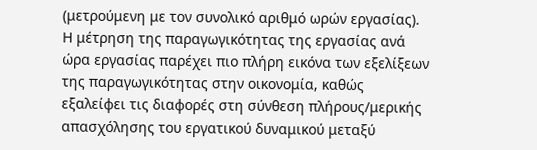(μετρούμενη με τον συνολικό αριθμό ωρών εργασίας). Η μέτρηση της παραγωγικότητας της εργασίας ανά ώρα εργασίας παρέχει πιο πλήρη εικόνα των εξελίξεων της παραγωγικότητας στην οικονομία, καθώς εξαλείφει τις διαφορές στη σύνθεση πλήρους/μερικής απασχόλησης του εργατικού δυναμικού μεταξύ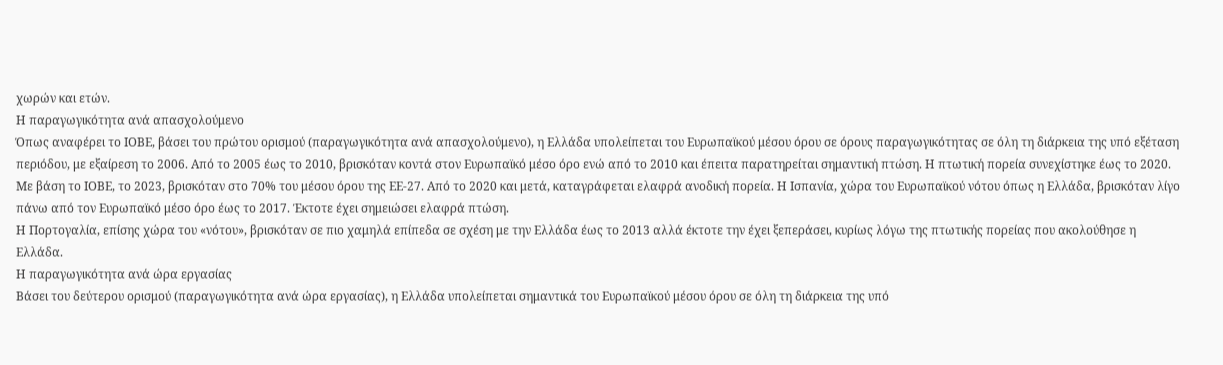χωρών και ετών.
Η παραγωγικότητα ανά απασχολούμενο
Όπως αναφέρει το ΙΟΒΕ, βάσει του πρώτου ορισμού (παραγωγικότητα ανά απασχολούμενο), η Ελλάδα υπολείπεται του Ευρωπαϊκού μέσου όρου σε όρους παραγωγικότητας σε όλη τη διάρκεια της υπό εξέταση περιόδου, με εξαίρεση το 2006. Από το 2005 έως το 2010, βρισκόταν κοντά στον Ευρωπαϊκό μέσο όρο ενώ από το 2010 και έπειτα παρατηρείται σημαντική πτώση. Η πτωτική πορεία συνεχίστηκε έως το 2020.
Με βάση το ΙΟΒΕ, το 2023, βρισκόταν στο 70% του μέσου όρου της ΕΕ-27. Από το 2020 και μετά, καταγράφεται ελαφρά ανοδική πορεία. Η Ισπανία, χώρα του Ευρωπαϊκού νότου όπως η Ελλάδα, βρισκόταν λίγο πάνω από τον Ευρωπαϊκό μέσο όρο έως το 2017. Έκτοτε έχει σημειώσει ελαφρά πτώση.
Η Πορτογαλία, επίσης χώρα του «νότου», βρισκόταν σε πιο χαμηλά επίπεδα σε σχέση με την Ελλάδα έως το 2013 αλλά έκτοτε την έχει ξεπεράσει, κυρίως λόγω της πτωτικής πορείας που ακολούθησε η Ελλάδα.
Η παραγωγικότητα ανά ώρα εργασίας
Βάσει του δεύτερου ορισμού (παραγωγικότητα ανά ώρα εργασίας), η Ελλάδα υπολείπεται σημαντικά του Ευρωπαϊκού μέσου όρου σε όλη τη διάρκεια της υπό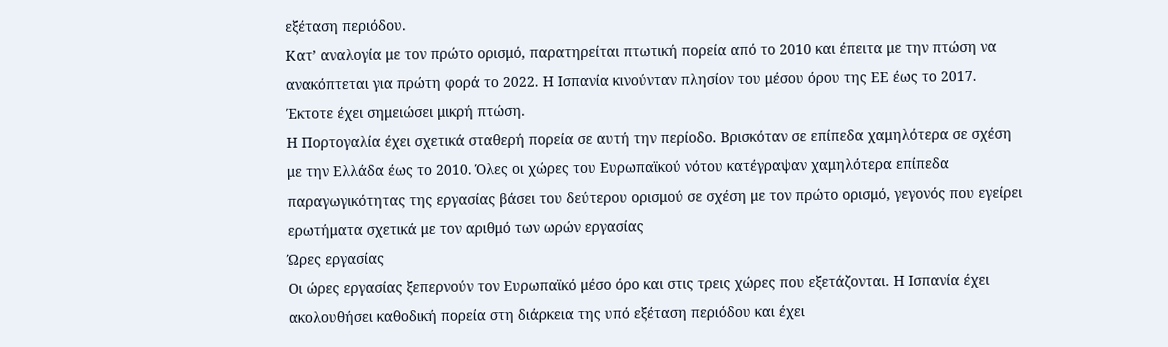εξέταση περιόδου.
Κατ’ αναλογία με τον πρώτο ορισμό, παρατηρείται πτωτική πορεία από το 2010 και έπειτα με την πτώση να ανακόπτεται για πρώτη φορά το 2022. Η Ισπανία κινούνταν πλησίον του μέσου όρου της ΕΕ έως το 2017. Έκτοτε έχει σημειώσει μικρή πτώση.
Η Πορτογαλία έχει σχετικά σταθερή πορεία σε αυτή την περίοδο. Βρισκόταν σε επίπεδα χαμηλότερα σε σχέση με την Ελλάδα έως το 2010. Όλες οι χώρες του Ευρωπαϊκού νότου κατέγραψαν χαμηλότερα επίπεδα παραγωγικότητας της εργασίας βάσει του δεύτερου ορισμού σε σχέση με τον πρώτο ορισμό, γεγονός που εγείρει ερωτήματα σχετικά με τον αριθμό των ωρών εργασίας
Ώρες εργασίας
Οι ώρες εργασίας ξεπερνούν τον Ευρωπαϊκό μέσο όρο και στις τρεις χώρες που εξετάζονται. Η Ισπανία έχει ακολουθήσει καθοδική πορεία στη διάρκεια της υπό εξέταση περιόδου και έχει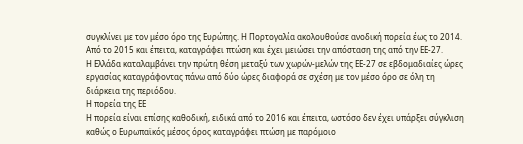συγκλίνει με τον μέσο όρο της Ευρώπης. Η Πορτογαλία ακολουθούσε ανοδική πορεία έως το 2014. Από το 2015 και έπειτα, καταγράφει πτώση και έχει μειώσει την απόσταση της από την ΕΕ-27.
Η Ελλάδα καταλαμβάνει την πρώτη θέση μεταξύ των χωρών-μελών της ΕΕ-27 σε εβδομαδιαίες ώρες εργασίας καταγράφοντας πάνω από δύο ώρες διαφορά σε σχέση με τον μέσο όρο σε όλη τη διάρκεια της περιόδου.
Η πορεία της ΕΕ
Η πορεία είναι επίσης καθοδική, ειδικά από το 2016 και έπειτα, ωστόσο δεν έχει υπάρξει σύγκλιση καθώς ο Ευρωπαϊκός μέσος όρος καταγράφει πτώση με παρόμοιο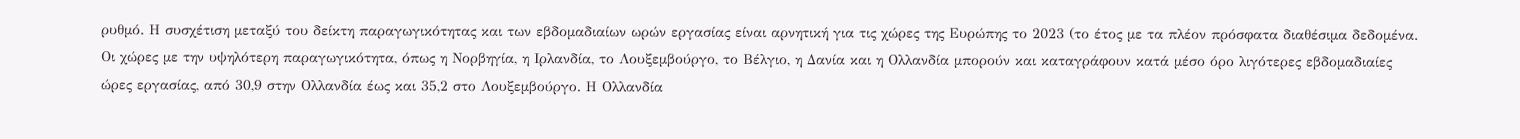ρυθμό. Η συσχέτιση μεταξύ του δείκτη παραγωγικότητας και των εβδομαδιαίων ωρών εργασίας είναι αρνητική για τις χώρες της Ευρώπης το 2023 (το έτος με τα πλέον πρόσφατα διαθέσιμα δεδομένα.
Οι χώρες με την υψηλότερη παραγωγικότητα, όπως η Νορβηγία, η Ιρλανδία, το Λουξεμβούργο, το Βέλγιο, η Δανία και η Ολλανδία μπορούν και καταγράφουν κατά μέσο όρο λιγότερες εβδομαδιαίες ώρες εργασίας, από 30,9 στην Ολλανδία έως και 35,2 στο Λουξεμβούργο. Η Ολλανδία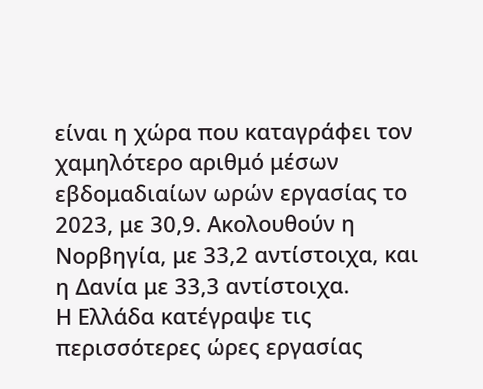είναι η χώρα που καταγράφει τον χαμηλότερο αριθμό μέσων εβδομαδιαίων ωρών εργασίας το 2023, με 30,9. Ακολουθούν η Νορβηγία, με 33,2 αντίστοιχα, και η Δανία με 33,3 αντίστοιχα.
Η Ελλάδα κατέγραψε τις περισσότερες ώρες εργασίας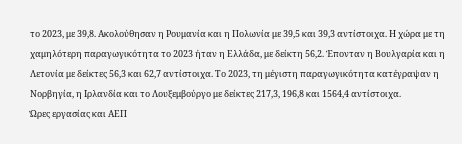το 2023, με 39,8. Ακολούθησαν η Ρουμανία και η Πολωνία με 39,5 και 39,3 αντίστοιχα. Η χώρα με τη χαμηλότερη παραγωγικότητα το 2023 ήταν η Ελλάδα, με δείκτη 56,2. Έπονταν η Βουλγαρία και η Λετονία με δείκτες 56,3 και 62,7 αντίστοιχα. Το 2023, τη μέγιστη παραγωγικότητα κατέγραψαν η Νορβηγία, η Ιρλανδία και το Λουξεμβούργο με δείκτες 217,3, 196,8 και 1564,4 αντίστοιχα.
Ώρες εργασίας και ΑΕΠ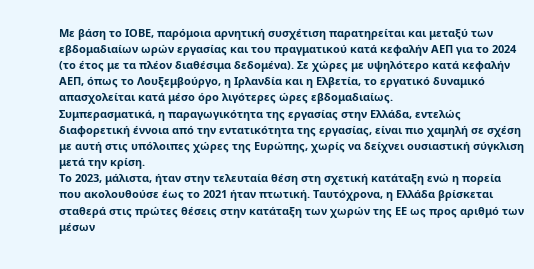Με βάση το ΙΟΒΕ, παρόμοια αρνητική συσχέτιση παρατηρείται και μεταξύ των εβδομαδιαίων ωρών εργασίας και του πραγματικού κατά κεφαλήν ΑΕΠ για το 2024 (το έτος με τα πλέον διαθέσιμα δεδομένα). Σε χώρες με υψηλότερο κατά κεφαλήν ΑΕΠ, όπως το Λουξεμβούργο, η Ιρλανδία και η Ελβετία, το εργατικό δυναμικό απασχολείται κατά μέσο όρο λιγότερες ώρες εβδομαδιαίως.
Συμπερασματικά, η παραγωγικότητα της εργασίας στην Ελλάδα, εντελώς διαφορετική έννοια από την εντατικότητα της εργασίας, είναι πιο χαμηλή σε σχέση με αυτή στις υπόλοιπες χώρες της Ευρώπης, χωρίς να δείχνει ουσιαστική σύγκλιση μετά την κρίση.
Το 2023, μάλιστα, ήταν στην τελευταία θέση στη σχετική κατάταξη ενώ η πορεία που ακολουθούσε έως το 2021 ήταν πτωτική. Ταυτόχρονα, η Ελλάδα βρίσκεται σταθερά στις πρώτες θέσεις στην κατάταξη των χωρών της ΕΕ ως προς αριθμό των μέσων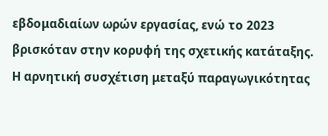εβδομαδιαίων ωρών εργασίας, ενώ το 2023 βρισκόταν στην κορυφή της σχετικής κατάταξης.
Η αρνητική συσχέτιση μεταξύ παραγωγικότητας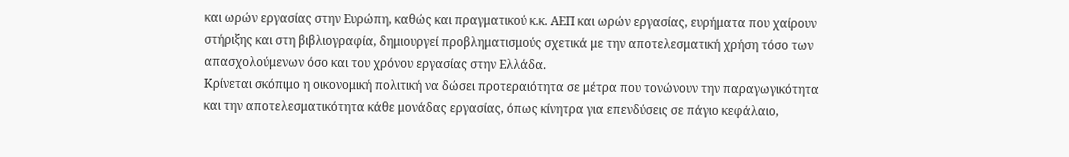και ωρών εργασίας στην Ευρώπη, καθώς και πραγματικού κ.κ. ΑΕΠ και ωρών εργασίας, ευρήματα που χαίρουν στήριξης και στη βιβλιογραφία, δημιουργεί προβληματισμούς σχετικά με την αποτελεσματική χρήση τόσο των απασχολούμενων όσο και του χρόνου εργασίας στην Ελλάδα.
Κρίνεται σκόπιμο η οικονομική πολιτική να δώσει προτεραιότητα σε μέτρα που τονώνουν την παραγωγικότητα και την αποτελεσματικότητα κάθε μονάδας εργασίας, όπως κίνητρα για επενδύσεις σε πάγιο κεφάλαιο,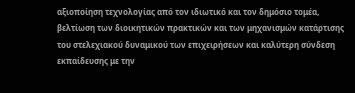αξιοποίηση τεχνολογίας από τον ιδιωτικό και τον δημόσιο τομέα, βελτίωση των διοικητικών πρακτικών και των μηχανισμών κατάρτισης του στελεχιακού δυναμικού των επιχειρήσεων και καλύτερη σύνδεση εκπαίδευσης με την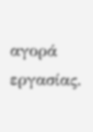αγορά εργασίας.